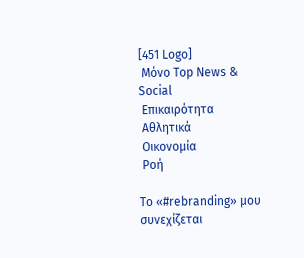[451 Logo]
 Μόνο Top News & Social
 Επικαιρότητα
 Αθλητικά
 Οικονομία
 Ροή

Το «#rebranding» μου συνεχίζεται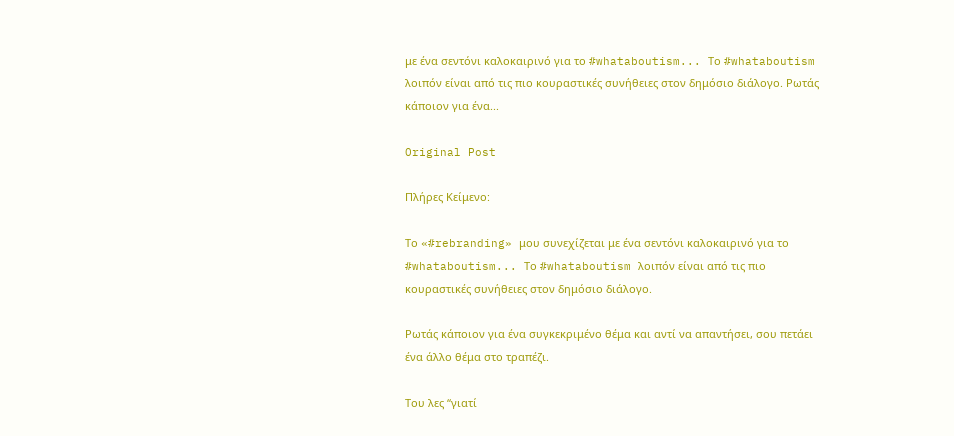με ένα σεντόνι καλοκαιρινό για το #whataboutism... Το #whataboutism λοιπόν είναι από τις πιο κουραστικές συνήθειες στον δημόσιο διάλογο. Ρωτάς κάποιον για ένα...

Original Post

Πλήρες Κείμενο:

Το «#rebranding» μου συνεχίζεται με ένα σεντόνι καλοκαιρινό για το #whataboutism... Το #whataboutism λοιπόν είναι από τις πιο κουραστικές συνήθειες στον δημόσιο διάλογο.

Ρωτάς κάποιον για ένα συγκεκριμένο θέμα και αντί να απαντήσει, σου πετάει ένα άλλο θέμα στο τραπέζι.

Του λες “γιατί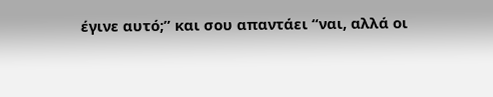έγινε αυτό;” και σου απαντάει “ναι, αλλά οι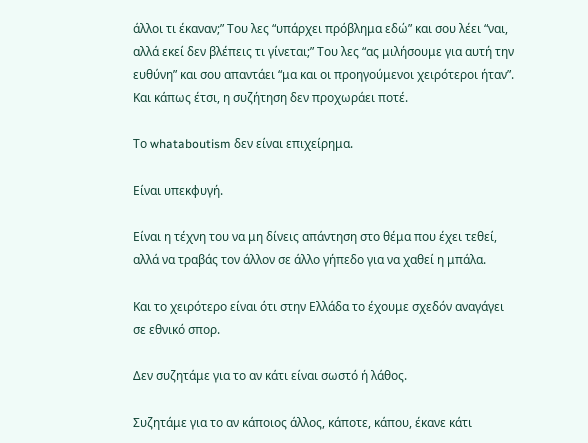άλλοι τι έκαναν;” Του λες “υπάρχει πρόβλημα εδώ” και σου λέει “ναι, αλλά εκεί δεν βλέπεις τι γίνεται;” Του λες “ας μιλήσουμε για αυτή την ευθύνη” και σου απαντάει “μα και οι προηγούμενοι χειρότεροι ήταν”. Και κάπως έτσι, η συζήτηση δεν προχωράει ποτέ.

Το whataboutism δεν είναι επιχείρημα.

Είναι υπεκφυγή.

Είναι η τέχνη του να μη δίνεις απάντηση στο θέμα που έχει τεθεί, αλλά να τραβάς τον άλλον σε άλλο γήπεδο για να χαθεί η μπάλα.

Και το χειρότερο είναι ότι στην Ελλάδα το έχουμε σχεδόν αναγάγει σε εθνικό σπορ.

Δεν συζητάμε για το αν κάτι είναι σωστό ή λάθος.

Συζητάμε για το αν κάποιος άλλος, κάποτε, κάπου, έκανε κάτι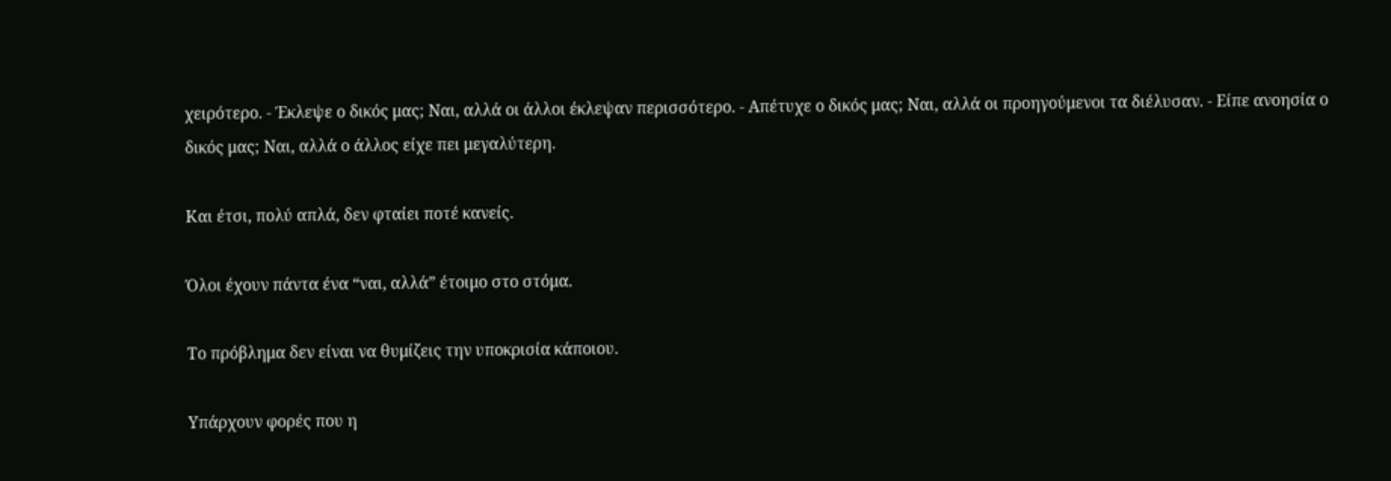χειρότερο. - Έκλεψε ο δικός μας; Ναι, αλλά οι άλλοι έκλεψαν περισσότερο. - Απέτυχε ο δικός μας; Ναι, αλλά οι προηγούμενοι τα διέλυσαν. - Είπε ανοησία ο δικός μας; Ναι, αλλά ο άλλος είχε πει μεγαλύτερη.

Και έτσι, πολύ απλά, δεν φταίει ποτέ κανείς.

Όλοι έχουν πάντα ένα “ναι, αλλά” έτοιμο στο στόμα.

Το πρόβλημα δεν είναι να θυμίζεις την υποκρισία κάποιου.

Υπάρχουν φορές που η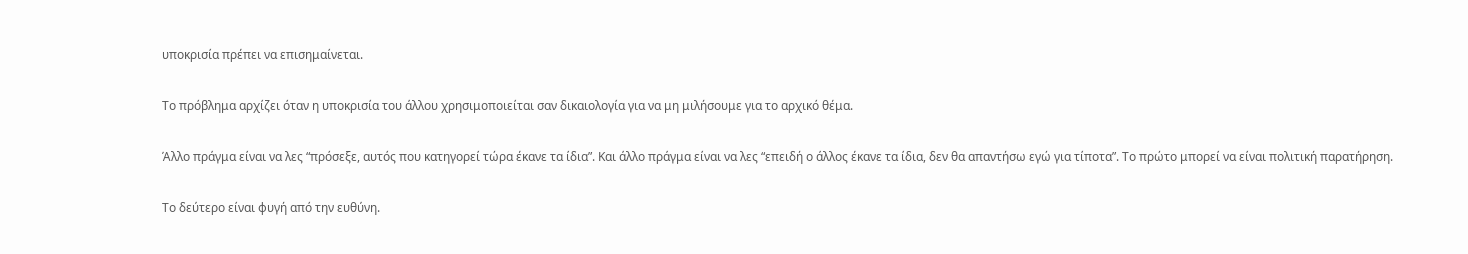υποκρισία πρέπει να επισημαίνεται.

Το πρόβλημα αρχίζει όταν η υποκρισία του άλλου χρησιμοποιείται σαν δικαιολογία για να μη μιλήσουμε για το αρχικό θέμα.

Άλλο πράγμα είναι να λες “πρόσεξε, αυτός που κατηγορεί τώρα έκανε τα ίδια”. Και άλλο πράγμα είναι να λες “επειδή ο άλλος έκανε τα ίδια, δεν θα απαντήσω εγώ για τίποτα”. Το πρώτο μπορεί να είναι πολιτική παρατήρηση.

Το δεύτερο είναι φυγή από την ευθύνη.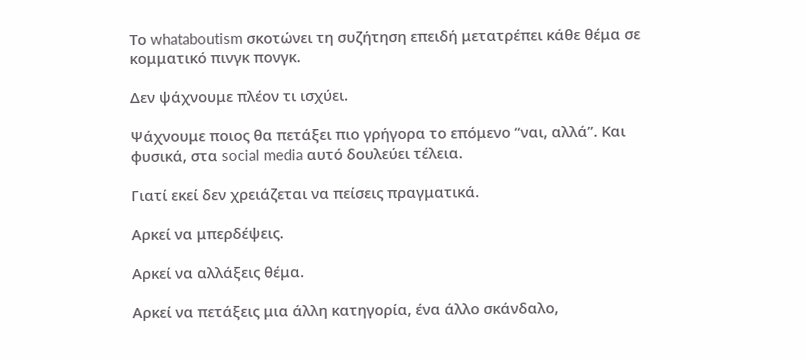Το whataboutism σκοτώνει τη συζήτηση επειδή μετατρέπει κάθε θέμα σε κομματικό πινγκ πονγκ.

Δεν ψάχνουμε πλέον τι ισχύει.

Ψάχνουμε ποιος θα πετάξει πιο γρήγορα το επόμενο “ναι, αλλά”. Και φυσικά, στα social media αυτό δουλεύει τέλεια.

Γιατί εκεί δεν χρειάζεται να πείσεις πραγματικά.

Αρκεί να μπερδέψεις.

Αρκεί να αλλάξεις θέμα.

Αρκεί να πετάξεις μια άλλη κατηγορία, ένα άλλο σκάνδαλο,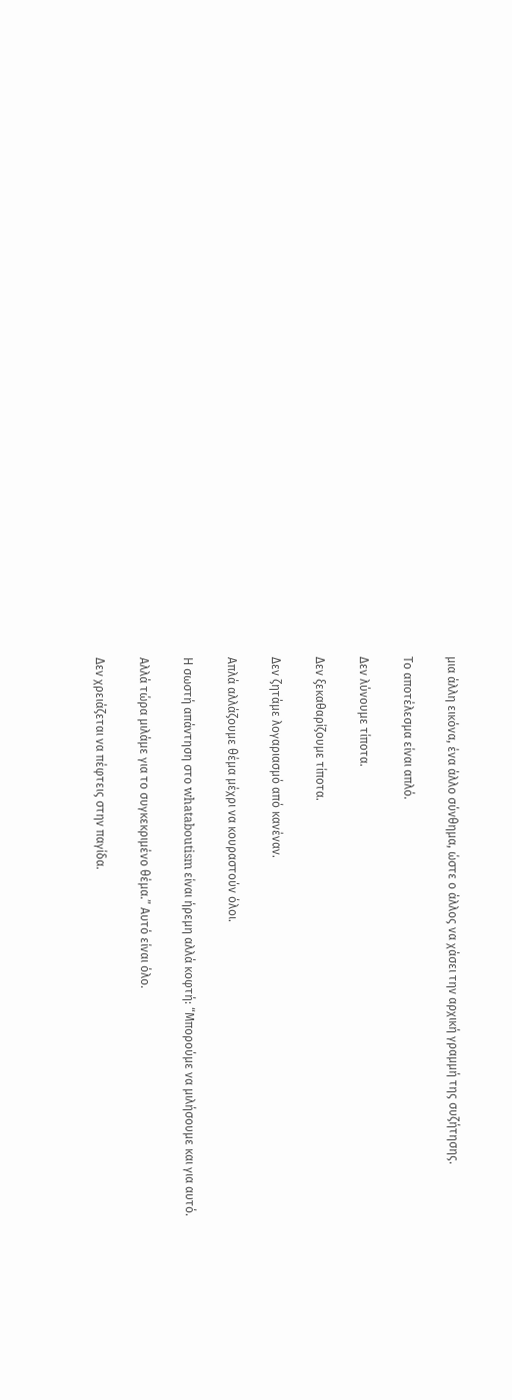μια άλλη εικόνα, ένα άλλο σύνθημα, ώστε ο άλλος να χάσει την αρχική γραμμή της συζήτησης.

Το αποτέλεσμα είναι απλό.

Δεν λύνουμε τίποτα.

Δεν ξεκαθαρίζουμε τίποτα.

Δεν ζητάμε λογαριασμό από κανέναν.

Απλά αλλάζουμε θέμα μέχρι να κουραστούν όλοι.

Η σωστή απάντηση στο whataboutism είναι ήρεμη αλλά κοφτή: “Μπορούμε να μιλήσουμε και για αυτό.

Αλλά τώρα μιλάμε για το συγκεκριμένο θέμα.” Αυτό είναι όλο.

Δεν χρειάζεται να πέφτεις στην παγίδα.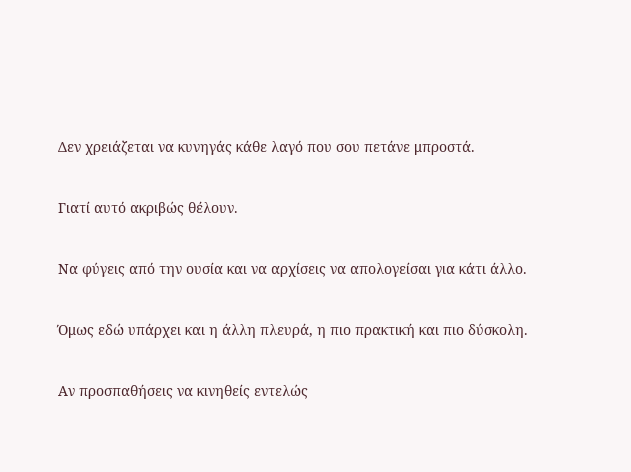Δεν χρειάζεται να κυνηγάς κάθε λαγό που σου πετάνε μπροστά.

Γιατί αυτό ακριβώς θέλουν.

Να φύγεις από την ουσία και να αρχίσεις να απολογείσαι για κάτι άλλο.

Όμως εδώ υπάρχει και η άλλη πλευρά, η πιο πρακτική και πιο δύσκολη.

Αν προσπαθήσεις να κινηθείς εντελώς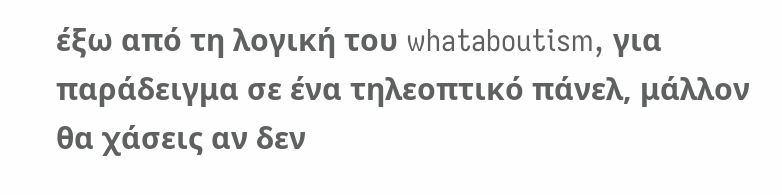έξω από τη λογική του whataboutism, για παράδειγμα σε ένα τηλεοπτικό πάνελ, μάλλον θα χάσεις αν δεν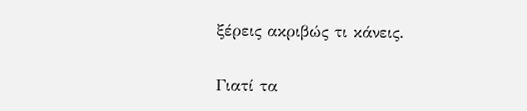ξέρεις ακριβώς τι κάνεις.

Γιατί τα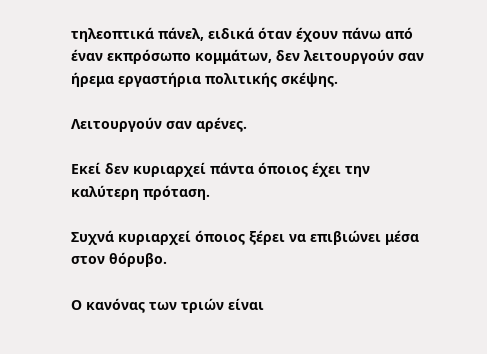τηλεοπτικά πάνελ, ειδικά όταν έχουν πάνω από έναν εκπρόσωπο κομμάτων, δεν λειτουργούν σαν ήρεμα εργαστήρια πολιτικής σκέψης.

Λειτουργούν σαν αρένες.

Εκεί δεν κυριαρχεί πάντα όποιος έχει την καλύτερη πρόταση.

Συχνά κυριαρχεί όποιος ξέρει να επιβιώνει μέσα στον θόρυβο.

Ο κανόνας των τριών είναι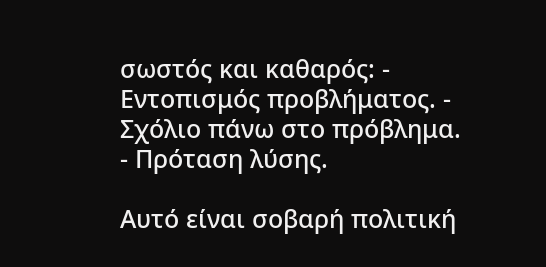σωστός και καθαρός: - Εντοπισμός προβλήματος. - Σχόλιο πάνω στο πρόβλημα. - Πρόταση λύσης.

Αυτό είναι σοβαρή πολιτική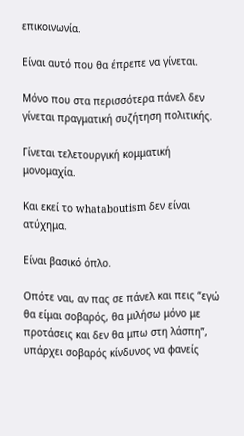επικοινωνία.

Είναι αυτό που θα έπρεπε να γίνεται.

Μόνο που στα περισσότερα πάνελ δεν γίνεται πραγματική συζήτηση πολιτικής.

Γίνεται τελετουργική κομματική μονομαχία.

Και εκεί το whataboutism δεν είναι ατύχημα.

Είναι βασικό όπλο.

Οπότε ναι, αν πας σε πάνελ και πεις “εγώ θα είμαι σοβαρός, θα μιλήσω μόνο με προτάσεις και δεν θα μπω στη λάσπη”, υπάρχει σοβαρός κίνδυνος να φανείς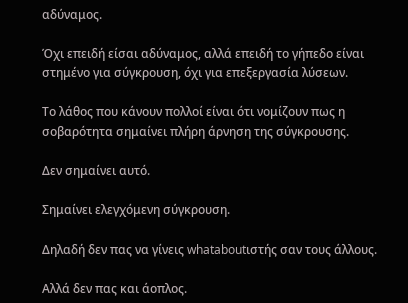αδύναμος.

Όχι επειδή είσαι αδύναμος, αλλά επειδή το γήπεδο είναι στημένο για σύγκρουση, όχι για επεξεργασία λύσεων.

Το λάθος που κάνουν πολλοί είναι ότι νομίζουν πως η σοβαρότητα σημαίνει πλήρη άρνηση της σύγκρουσης.

Δεν σημαίνει αυτό.

Σημαίνει ελεγχόμενη σύγκρουση.

Δηλαδή δεν πας να γίνεις whataboutιστής σαν τους άλλους.

Αλλά δεν πας και άοπλος.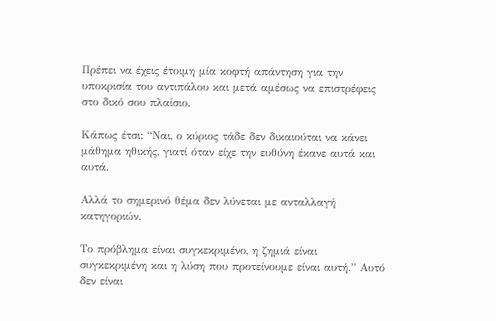Πρέπει να έχεις έτοιμη μία κοφτή απάντηση για την υποκρισία του αντιπάλου και μετά αμέσως να επιστρέφεις στο δικό σου πλαίσιο.

Κάπως έτσι: “Ναι, ο κύριος τάδε δεν δικαιούται να κάνει μάθημα ηθικής, γιατί όταν είχε την ευθύνη έκανε αυτά και αυτά.

Αλλά το σημερινό θέμα δεν λύνεται με ανταλλαγή κατηγοριών.

Το πρόβλημα είναι συγκεκριμένο, η ζημιά είναι συγκεκριμένη και η λύση που προτείνουμε είναι αυτή.” Αυτό δεν είναι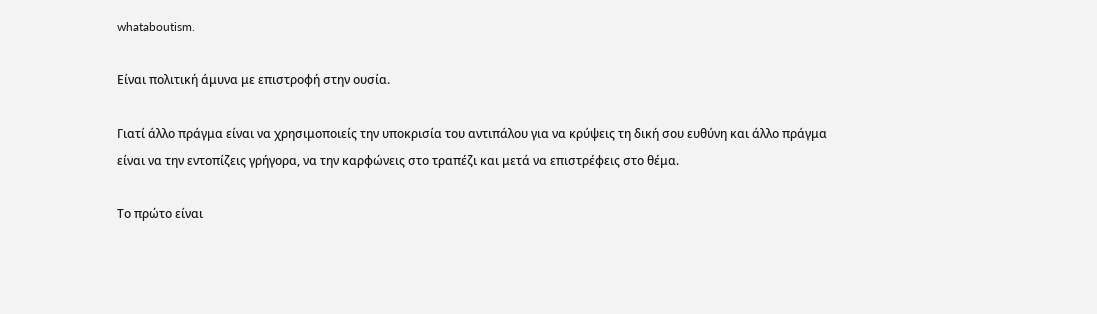whataboutism.

Είναι πολιτική άμυνα με επιστροφή στην ουσία.

Γιατί άλλο πράγμα είναι να χρησιμοποιείς την υποκρισία του αντιπάλου για να κρύψεις τη δική σου ευθύνη και άλλο πράγμα είναι να την εντοπίζεις γρήγορα, να την καρφώνεις στο τραπέζι και μετά να επιστρέφεις στο θέμα.

Το πρώτο είναι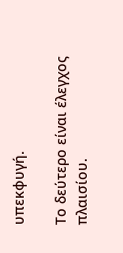υπεκφυγή.

Το δεύτερο είναι έλεγχος πλαισίου.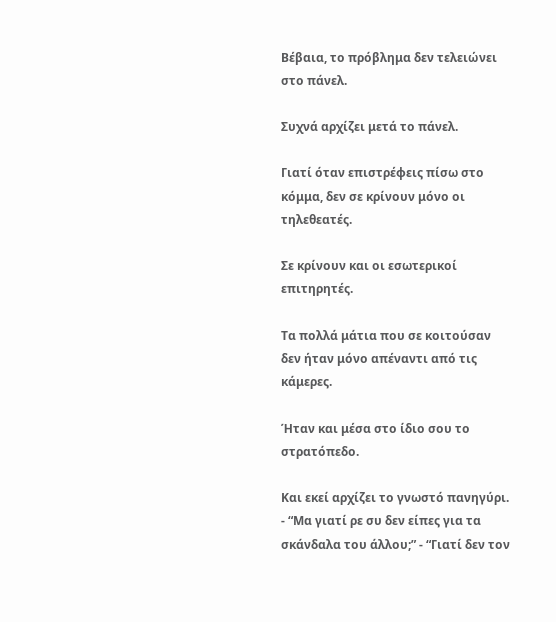Βέβαια, το πρόβλημα δεν τελειώνει στο πάνελ.

Συχνά αρχίζει μετά το πάνελ.

Γιατί όταν επιστρέφεις πίσω στο κόμμα, δεν σε κρίνουν μόνο οι τηλεθεατές.

Σε κρίνουν και οι εσωτερικοί επιτηρητές.

Τα πολλά μάτια που σε κοιτούσαν δεν ήταν μόνο απέναντι από τις κάμερες.

Ήταν και μέσα στο ίδιο σου το στρατόπεδο.

Και εκεί αρχίζει το γνωστό πανηγύρι. - “Μα γιατί ρε συ δεν είπες για τα σκάνδαλα του άλλου;” - “Γιατί δεν τον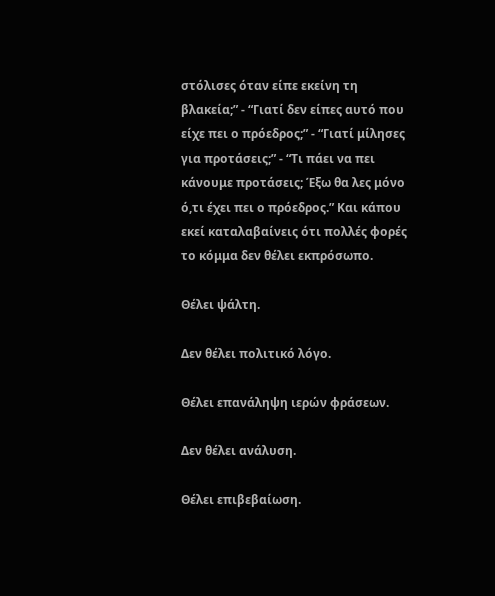στόλισες όταν είπε εκείνη τη βλακεία;” - “Γιατί δεν είπες αυτό που είχε πει ο πρόεδρος;” - “Γιατί μίλησες για προτάσεις;” - “Τι πάει να πει κάνουμε προτάσεις; Έξω θα λες μόνο ό,τι έχει πει ο πρόεδρος.” Και κάπου εκεί καταλαβαίνεις ότι πολλές φορές το κόμμα δεν θέλει εκπρόσωπο.

Θέλει ψάλτη.

Δεν θέλει πολιτικό λόγο.

Θέλει επανάληψη ιερών φράσεων.

Δεν θέλει ανάλυση.

Θέλει επιβεβαίωση.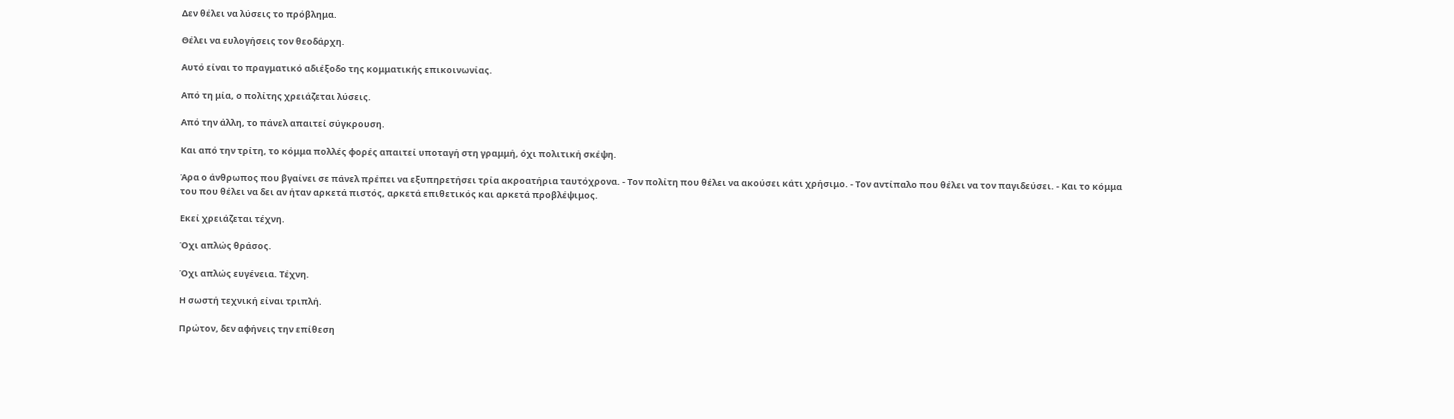Δεν θέλει να λύσεις το πρόβλημα.

Θέλει να ευλογήσεις τον θεοδάρχη.

Αυτό είναι το πραγματικό αδιέξοδο της κομματικής επικοινωνίας.

Από τη μία, ο πολίτης χρειάζεται λύσεις.

Από την άλλη, το πάνελ απαιτεί σύγκρουση.

Και από την τρίτη, το κόμμα πολλές φορές απαιτεί υποταγή στη γραμμή, όχι πολιτική σκέψη.

Άρα ο άνθρωπος που βγαίνει σε πάνελ πρέπει να εξυπηρετήσει τρία ακροατήρια ταυτόχρονα. - Τον πολίτη που θέλει να ακούσει κάτι χρήσιμο. - Τον αντίπαλο που θέλει να τον παγιδεύσει. - Και το κόμμα του που θέλει να δει αν ήταν αρκετά πιστός, αρκετά επιθετικός και αρκετά προβλέψιμος.

Εκεί χρειάζεται τέχνη.

Όχι απλώς θράσος.

Όχι απλώς ευγένεια. Τέχνη.

Η σωστή τεχνική είναι τριπλή.

Πρώτον, δεν αφήνεις την επίθεση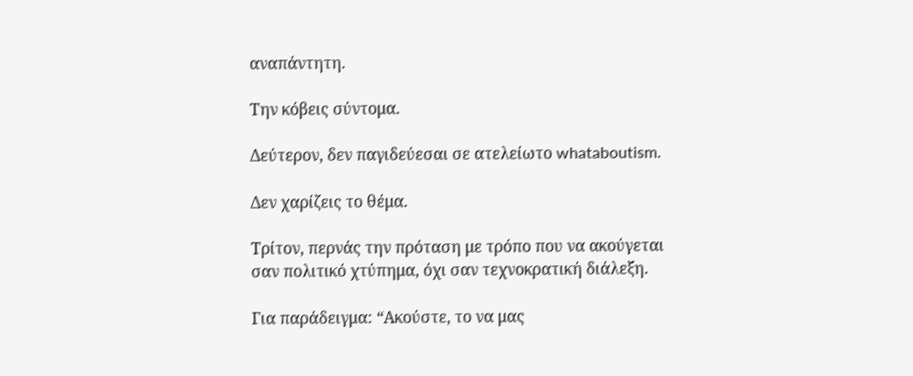αναπάντητη.

Την κόβεις σύντομα.

Δεύτερον, δεν παγιδεύεσαι σε ατελείωτο whataboutism.

Δεν χαρίζεις το θέμα.

Τρίτον, περνάς την πρόταση με τρόπο που να ακούγεται σαν πολιτικό χτύπημα, όχι σαν τεχνοκρατική διάλεξη.

Για παράδειγμα: “Ακούστε, το να μας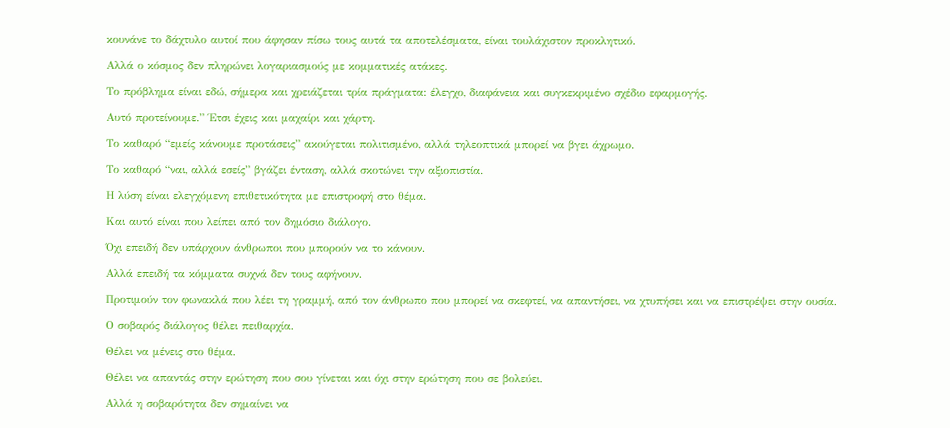κουνάνε το δάχτυλο αυτοί που άφησαν πίσω τους αυτά τα αποτελέσματα, είναι τουλάχιστον προκλητικό.

Αλλά ο κόσμος δεν πληρώνει λογαριασμούς με κομματικές ατάκες.

Το πρόβλημα είναι εδώ, σήμερα και χρειάζεται τρία πράγματα: έλεγχο, διαφάνεια και συγκεκριμένο σχέδιο εφαρμογής.

Αυτό προτείνουμε.” Έτσι έχεις και μαχαίρι και χάρτη.

Το καθαρό “εμείς κάνουμε προτάσεις” ακούγεται πολιτισμένο, αλλά τηλεοπτικά μπορεί να βγει άχρωμο.

Το καθαρό “ναι, αλλά εσείς” βγάζει ένταση, αλλά σκοτώνει την αξιοπιστία.

Η λύση είναι ελεγχόμενη επιθετικότητα με επιστροφή στο θέμα.

Και αυτό είναι που λείπει από τον δημόσιο διάλογο.

Όχι επειδή δεν υπάρχουν άνθρωποι που μπορούν να το κάνουν.

Αλλά επειδή τα κόμματα συχνά δεν τους αφήνουν.

Προτιμούν τον φωνακλά που λέει τη γραμμή, από τον άνθρωπο που μπορεί να σκεφτεί, να απαντήσει, να χτυπήσει και να επιστρέψει στην ουσία.

Ο σοβαρός διάλογος θέλει πειθαρχία.

Θέλει να μένεις στο θέμα.

Θέλει να απαντάς στην ερώτηση που σου γίνεται και όχι στην ερώτηση που σε βολεύει.

Αλλά η σοβαρότητα δεν σημαίνει να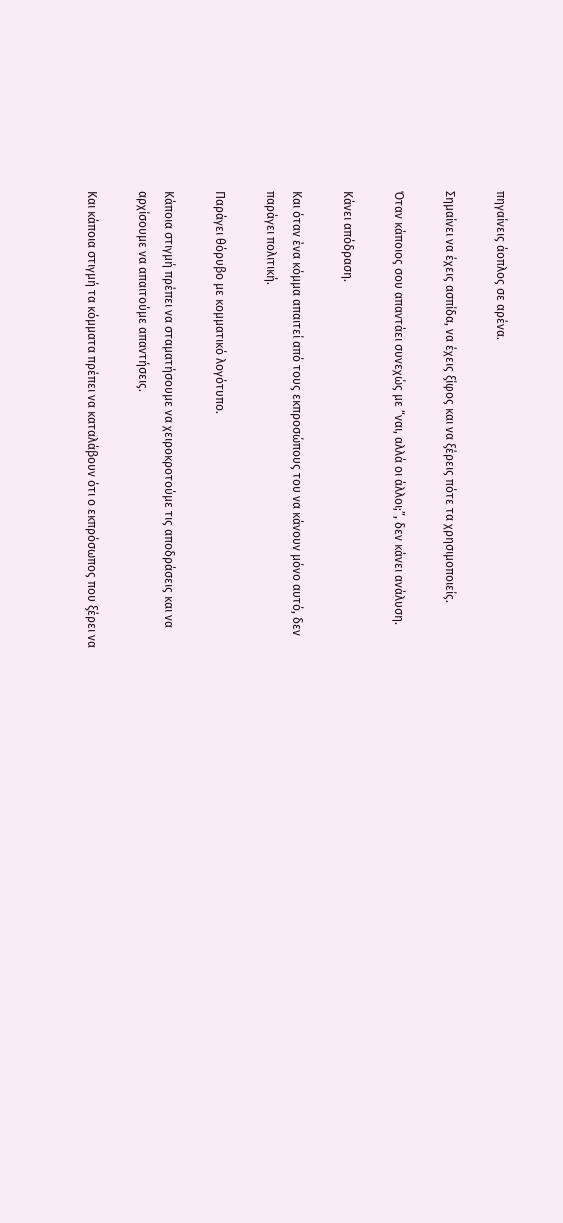πηγαίνεις άοπλος σε αρένα.

Σημαίνει να έχεις ασπίδα, να έχεις ξίφος και να ξέρεις πότε τα χρησιμοποιείς.

Όταν κάποιος σου απαντάει συνεχώς με “ναι, αλλά οι άλλοι;”, δεν κάνει ανάλυση.

Κάνει απόδραση.

Και όταν ένα κόμμα απαιτεί από τους εκπροσώπους του να κάνουν μόνο αυτό, δεν παράγει πολιτική.

Παράγει θόρυβο με κομματικό λογότυπο.

Κάποια στιγμή πρέπει να σταματήσουμε να χειροκροτούμε τις αποδράσεις και να αρχίσουμε να απαιτούμε απαντήσεις.

Και κάποια στιγμή τα κόμματα πρέπει να καταλάβουν ότι ο εκπρόσωπος που ξέρει να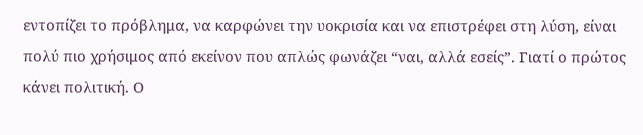εντοπίζει το πρόβλημα, να καρφώνει την υοκρισία και να επιστρέφει στη λύση, είναι πολύ πιο χρήσιμος από εκείνον που απλώς φωνάζει “ναι, αλλά εσείς”. Γιατί ο πρώτος κάνει πολιτική. Ο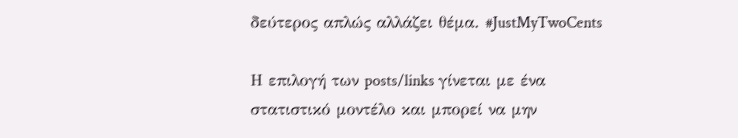δεύτερος απλώς αλλάζει θέμα. #JustMyTwoCents

Η επιλογή των posts/links γίνεται με ένα στατιστικό μοντέλο και μπορεί να μην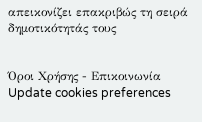απεικονίζει επακριβώς τη σειρά δημοτικότητάς τους


Όροι Χρήσης - Επικοινωνία
Update cookies preferences